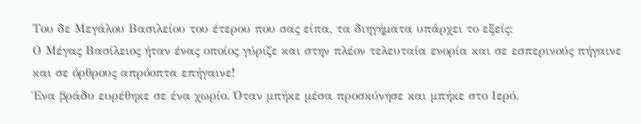Του δε Μεγάλου Βασιλείου του έτερου που σας είπα, τα διηγήματα υπάρχει το εξείς:
Ο Μέγας Βασίλειος ήταν ένας οποίος γύριζε και στην πλέον τελευταία ενορία και σε εσπερινούς πήγαινε και σε όρθρους απρόοπτα επήγαινε!
Ένα βράδυ ευρέθηκε σε ένα χωρίο. Όταν μπήκε μέσα προσκύνησε και μπήκε στο Ιερό.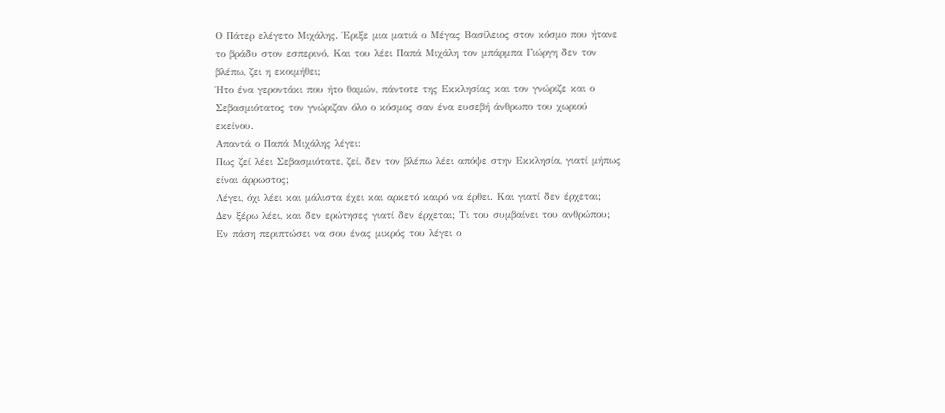Ο Πάτερ ελέγετο Μιχάλης. Έριξε μια ματιά ο Μέγας Βασίλειος στον κόσμο που ήτανε το βράδυ στον εσπερινό. Και του λέει Παπά Μιχάλη τον μπάρμπα Γιώργη δεν τον βλέπω, ζει η εκοιμήθει;
Ήτο ένα γεροντάκι που ήτο θαμών, πάντοτε της Εκκλησίας και τον γνώριζε και ο Σεβασμιότατος τον γνώριζαν όλο ο κόσμος σαν ένα ευσεβή άνθρωπο του χωριού εκείνου.
Απαντά ο Παπά Μιχάλης λέγει:
Πως ζεί λέει Σεβασμιότατε, ζεί, δεν τον βλέπω λέει απόψε στην Εκκλησία, γιατί μήπως είναι άρρωστος;
Λέγει, όχι λέει και μάλιστα έχει και αρκετό καιρό να έρθει. Και γιατί δεν έρχεται;
Δεν ξέρω λέει, και δεν ερώτησες γιατί δεν έρχεται; Τι του συμβαίνει του ανθρώπου;
Εν πάση περιπτώσει να σου ένας μικρός του λέγει ο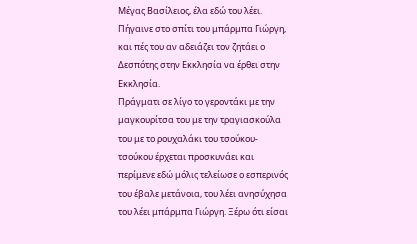Μέγας Βασίλειος, έλα εδώ του λέει. Πήγαινε στο σπίτι του μπάρμπα Γιώργη, και πές του αν αδειάζει τον ζητάει ο Δεσπότης στην Εκκλησία να έρθει στην Εκκλησία.
Πράγματι σε λίγο το γεροντάκι με την μαγκουρίτσα του με την τραγιασκούλα του με το ρουχαλάκι του τσούκου-τσούκου έρχεται προσκυνάει και περίμενε εδώ μόλις τελείωσε ο εσπερινός του έβαλε μετάνοια, του λέει ανησύχησα του λέει μπάρμπα Γιώργη. Ξέρω ότι είσαι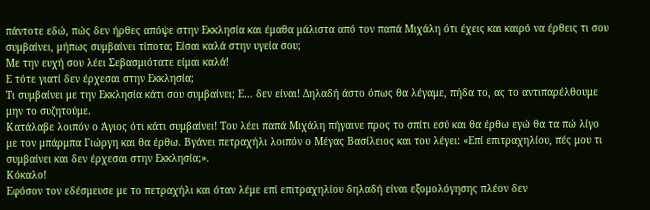πάντοτε εδώ, πώς δεν ήρθες απόψε στην Εκκλησία και έμαθα μάλιστα από τον παπά Μιχάλη ότι έχεις και καιρό να έρθεις τι σου συμβαίνει, μήπως συμβαίνει τίποτα; Είσαι καλά στην υγεία σου;
Με την ευχή σου λέει Σεβασμιότατε είμαι καλά!
Ε τότε γιατί δεν έρχεσαι στην Εκκλησία;
Τι συμβαίνει με την Εκκλησία κάτι σου συμβαίνει; Ε… δεν είναι! Δηλαδή άστο όπως θα λέγαμε, πήδα το, ας το αντιπαρέλθουμε μην το συζητούμε.
Κατάλαβε λοιπόν ο Άγιος ότι κάτι συμβαίνει! Του λέει παπά Μιχάλη πήγαινε προς το σπίτι εσύ και θα έρθω εγώ θα τα πώ λίγο με τον μπάρμπα Γιώργη και θα έρθω. Βγάνει πετραχήλι λοιπόν ο Μέγας Βασίλειος και του λέγει: «Επί επιτραχηλίου, πές μου τι συμβαίνει και δεν έρχεσαι στην Εκκλησία;».
Κόκαλο!
Εφόσον τον εδέσμευσε με το πετραχήλι και όταν λέμε επί επιτραχηλίου δηλαδή είναι εξομολόγησης πλέον δεν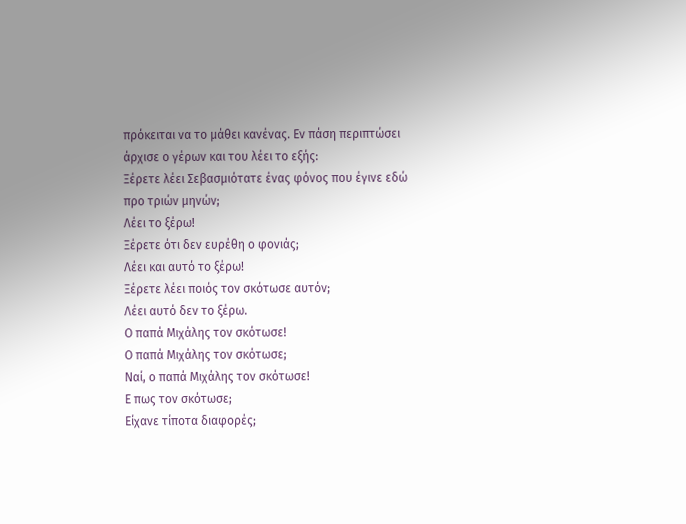πρόκειται να το μάθει κανένας. Εν πάση περιπτώσει άρχισε ο γέρων και του λέει το εξής:
Ξέρετε λέει Σεβασμιότατε ένας φόνος που έγινε εδώ προ τριών μηνών;
Λέει το ξέρω!
Ξέρετε ότι δεν ευρέθη ο φονιάς;
Λέει και αυτό το ξέρω!
Ξέρετε λέει ποιός τον σκότωσε αυτόν;
Λέει αυτό δεν το ξέρω.
Ο παπά Μιχάλης τον σκότωσε!
Ο παπά Μιχάλης τον σκότωσε;
Ναί, ο παπά Μιχάλης τον σκότωσε!
Ε πως τον σκότωσε;
Είχανε τίποτα διαφορές;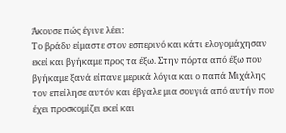Άκουσε πώς έγινε λέει:
Το βράδυ είμαστε στον εσπερινό και κάτι ελογομάχησαν εκεί και βγήκαμε προς τα έξω. Στην πόρτα από έξω που βγήκαμε ξανά είπανε μερικά λόγια και ο παπά Μιχάλης τον επείλησε αυτόν και έβγαλε μια σουγιά από αυτήν που έχει προσκομίζει εκεί και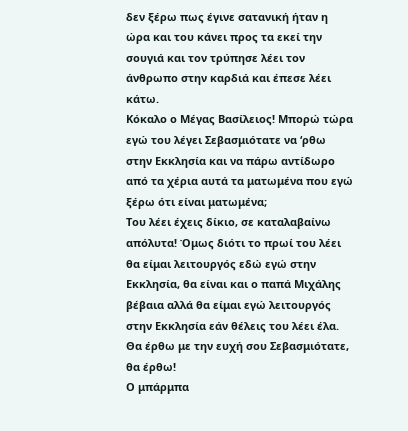δεν ξέρω πως έγινε σατανική ήταν η ώρα και του κάνει προς τα εκεί την σουγιά και τον τρύπησε λέει τον άνθρωπο στην καρδιά και έπεσε λέει κάτω.
Κόκαλο ο Μέγας Βασίλειος! Μπορώ τώρα εγώ του λέγει Σεβασμιότατε να ‘ρθω στην Εκκλησία και να πάρω αντίδωρο από τα χέρια αυτά τα ματωμένα που εγώ ξέρω ότι είναι ματωμένα;
Του λέει έχεις δίκιο, σε καταλαβαίνω απόλυτα! Όμως διότι το πρωί του λέει θα είμαι λειτουργός εδώ εγώ στην Εκκλησία, θα είναι και ο παπά Μιχάλης βέβαια αλλά θα είμαι εγώ λειτουργός στην Εκκλησία εάν θέλεις του λέει έλα.
Θα έρθω με την ευχή σου Σεβασμιότατε, θα έρθω!
Ο μπάρμπα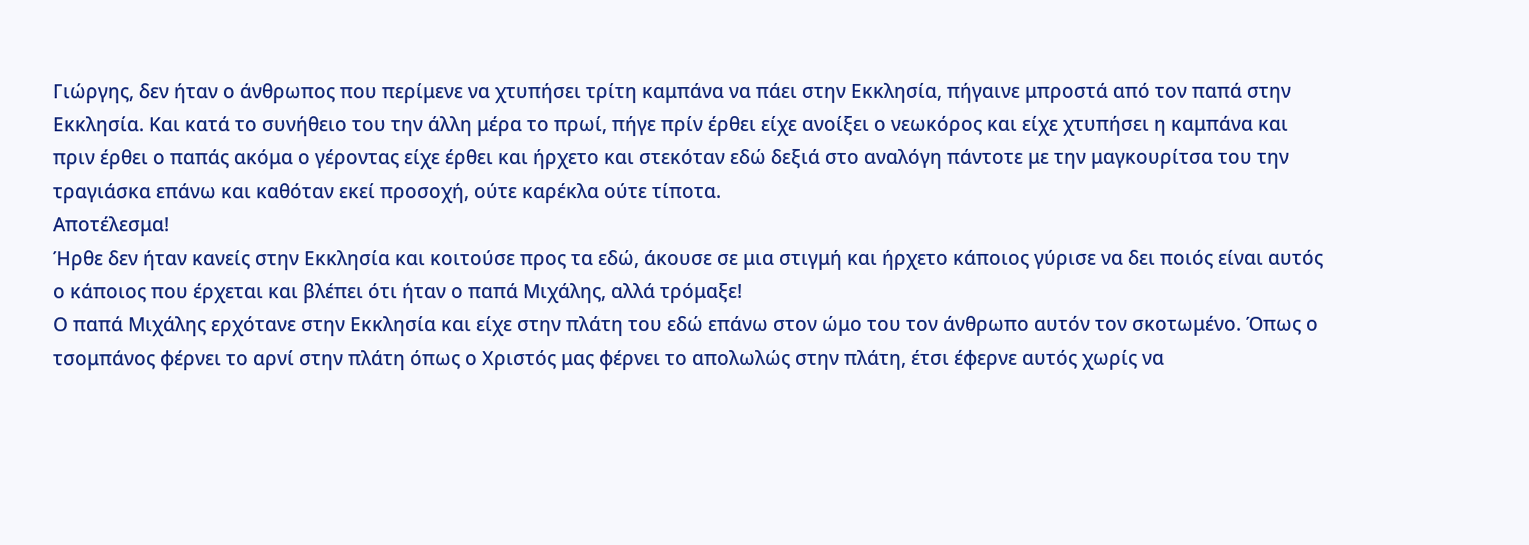Γιώργης, δεν ήταν ο άνθρωπος που περίμενε να χτυπήσει τρίτη καμπάνα να πάει στην Εκκλησία, πήγαινε μπροστά από τον παπά στην Εκκλησία. Και κατά το συνήθειο του την άλλη μέρα το πρωί, πήγε πρίν έρθει είχε ανοίξει ο νεωκόρος και είχε χτυπήσει η καμπάνα και πριν έρθει ο παπάς ακόμα ο γέροντας είχε έρθει και ήρχετο και στεκόταν εδώ δεξιά στο αναλόγη πάντοτε με την μαγκουρίτσα του την τραγιάσκα επάνω και καθόταν εκεί προσοχή, ούτε καρέκλα ούτε τίποτα.
Αποτέλεσμα!
Ήρθε δεν ήταν κανείς στην Εκκλησία και κοιτούσε προς τα εδώ, άκουσε σε μια στιγμή και ήρχετο κάποιος γύρισε να δει ποιός είναι αυτός ο κάποιος που έρχεται και βλέπει ότι ήταν ο παπά Μιχάλης, αλλά τρόμαξε!
Ο παπά Μιχάλης ερχότανε στην Εκκλησία και είχε στην πλάτη του εδώ επάνω στον ώμο του τον άνθρωπο αυτόν τον σκοτωμένο. Όπως ο τσομπάνος φέρνει το αρνί στην πλάτη όπως ο Χριστός μας φέρνει το απολωλώς στην πλάτη, έτσι έφερνε αυτός χωρίς να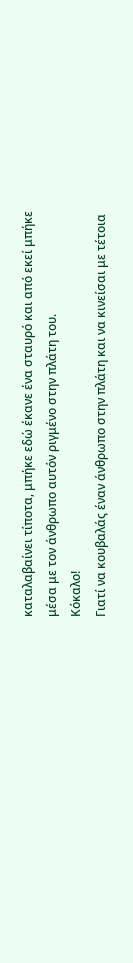καταλαβαίνει τίποτα, μπήκε εδώ έκανε ένα σταυρό και από εκεί μπήκε μέσα με τον άνθρωπο αυτόν ριγμένο στην πλάτη του.
Κόκαλο!
Γιατί να κουβαλάς έναν άνθρωπο στην πλάτη και να κινείσαι με τέτοια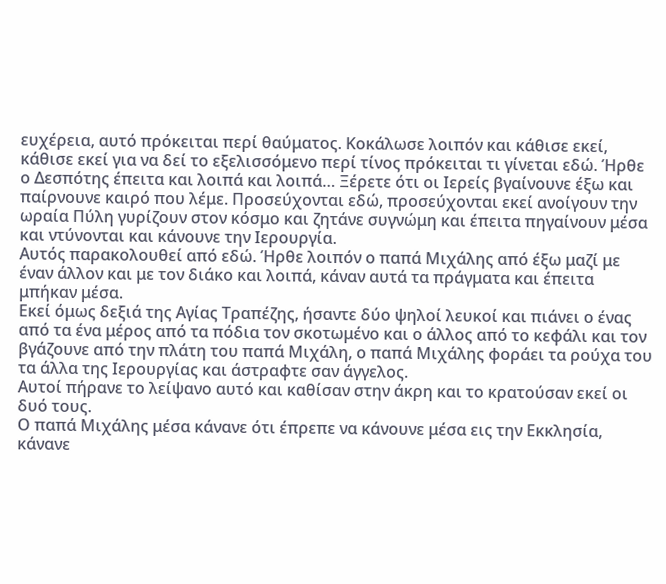ευχέρεια, αυτό πρόκειται περί θαύματος. Κοκάλωσε λοιπόν και κάθισε εκεί, κάθισε εκεί για να δεί το εξελισσόμενο περί τίνος πρόκειται τι γίνεται εδώ. Ήρθε ο Δεσπότης έπειτα και λοιπά και λοιπά… Ξέρετε ότι οι Ιερείς βγαίνουνε έξω και παίρνουνε καιρό που λέμε. Προσεύχονται εδώ, προσεύχονται εκεί ανοίγουν την ωραία Πύλη γυρίζουν στον κόσμο και ζητάνε συγνώμη και έπειτα πηγαίνουν μέσα και ντύνονται και κάνουνε την Ιερουργία.
Αυτός παρακολουθεί από εδώ. Ήρθε λοιπόν ο παπά Μιχάλης από έξω μαζί με έναν άλλον και με τον διάκο και λοιπά, κάναν αυτά τα πράγματα και έπειτα μπήκαν μέσα.
Εκεί όμως δεξιά της Αγίας Τραπέζης, ήσαντε δύο ψηλοί λευκοί και πιάνει ο ένας από τα ένα μέρος από τα πόδια τον σκοτωμένο και ο άλλος από το κεφάλι και τον βγάζουνε από την πλάτη του παπά Μιχάλη, ο παπά Μιχάλης φοράει τα ρούχα του τα άλλα της Ιερουργίας και άστραφτε σαν άγγελος.
Αυτοί πήρανε το λείψανο αυτό και καθίσαν στην άκρη και το κρατούσαν εκεί οι δυό τους.
Ο παπά Μιχάλης μέσα κάνανε ότι έπρεπε να κάνουνε μέσα εις την Εκκλησία, κάνανε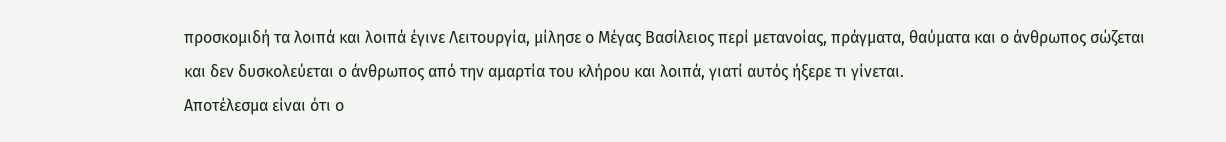προσκομιδή τα λοιπά και λοιπά έγινε Λειτουργία, μίλησε ο Μέγας Βασίλειος περί μετανοίας, πράγματα, θαύματα και ο άνθρωπος σώζεται και δεν δυσκολεύεται ο άνθρωπος από την αμαρτία του κλήρου και λοιπά, γιατί αυτός ήξερε τι γίνεται.
Αποτέλεσμα είναι ότι ο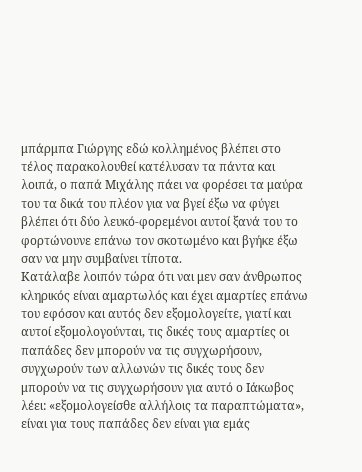μπάρμπα Γιώργης εδώ κολλημένος βλέπει στο τέλος παρακολουθεί κατέλυσαν τα πάντα και λοιπά, ο παπά Μιχάλης πάει να φορέσει τα μαύρα του τα δικά του πλέον για να βγεί έξω να φύγει βλέπει ότι δύο λευκό-φορεμένοι αυτοί ξανά του το φορτώνουνε επάνω τον σκοτωμένο και βγήκε έξω σαν να μην συμβαίνει τίποτα.
Κατάλαβε λοιπόν τώρα ότι ναι μεν σαν άνθρωπος κληρικός είναι αμαρτωλός και έχει αμαρτίες επάνω του εφόσον και αυτός δεν εξομολογείτε, γιατί και αυτοί εξομολογούνται, τις δικές τους αμαρτίες οι παπάδες δεν μπορούν να τις συγχωρήσουν, συγχωρούν των αλλωνών τις δικές τους δεν μπορούν να τις συγχωρήσουν για αυτό ο Ιάκωβος λέει: «εξομολογείσθε αλλήλοις τα παραπτώματα», είναι για τους παπάδες δεν είναι για εμάς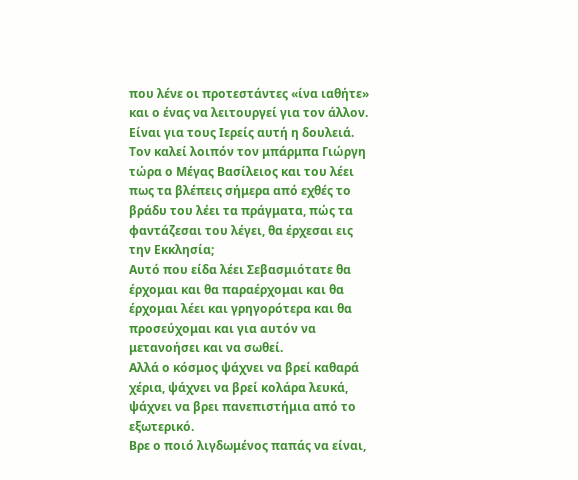που λένε οι προτεστάντες «ίνα ιαθήτε» και ο ένας να λειτουργεί για τον άλλον. Είναι για τους Ιερείς αυτή η δουλειά.
Τον καλεί λοιπόν τον μπάρμπα Γιώργη τώρα ο Μέγας Βασίλειος και του λέει πως τα βλέπεις σήμερα από εχθές το βράδυ του λέει τα πράγματα, πώς τα φαντάζεσαι του λέγει, θα έρχεσαι εις την Εκκλησία;
Αυτό που είδα λέει Σεβασμιότατε θα έρχομαι και θα παραέρχομαι και θα έρχομαι λέει και γρηγορότερα και θα προσεύχομαι και για αυτόν να μετανοήσει και να σωθεί.
Αλλά ο κόσμος ψάχνει να βρεί καθαρά χέρια, ψάχνει να βρεί κολάρα λευκά, ψάχνει να βρει πανεπιστήμια από το εξωτερικό.
Βρε ο ποιό λιγδωμένος παπάς να είναι,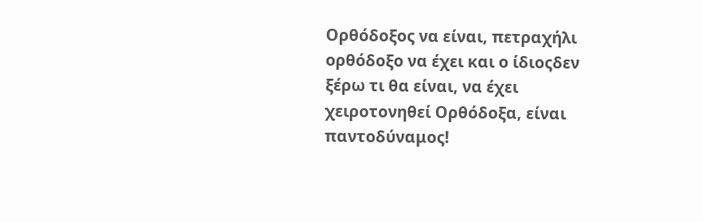Ορθόδοξος να είναι, πετραχήλι ορθόδοξο να έχει και ο ίδιοςδεν ξέρω τι θα είναι, να έχει χειροτονηθεί Ορθόδοξα, είναι παντοδύναμος!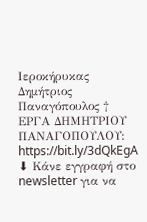Ιεροκήρυκας Δημήτριος Παναγόπουλος †
ΕΡΓΑ ΔΗΜΗΤΡΙΟΥ ΠΑΝΑΓΟΠΟΥΛΟΥ: https://bit.ly/3dQkEgA
⬇ Κάνε εγγραφή στο newsletter για να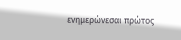ενημερώνεσαι πρώτος